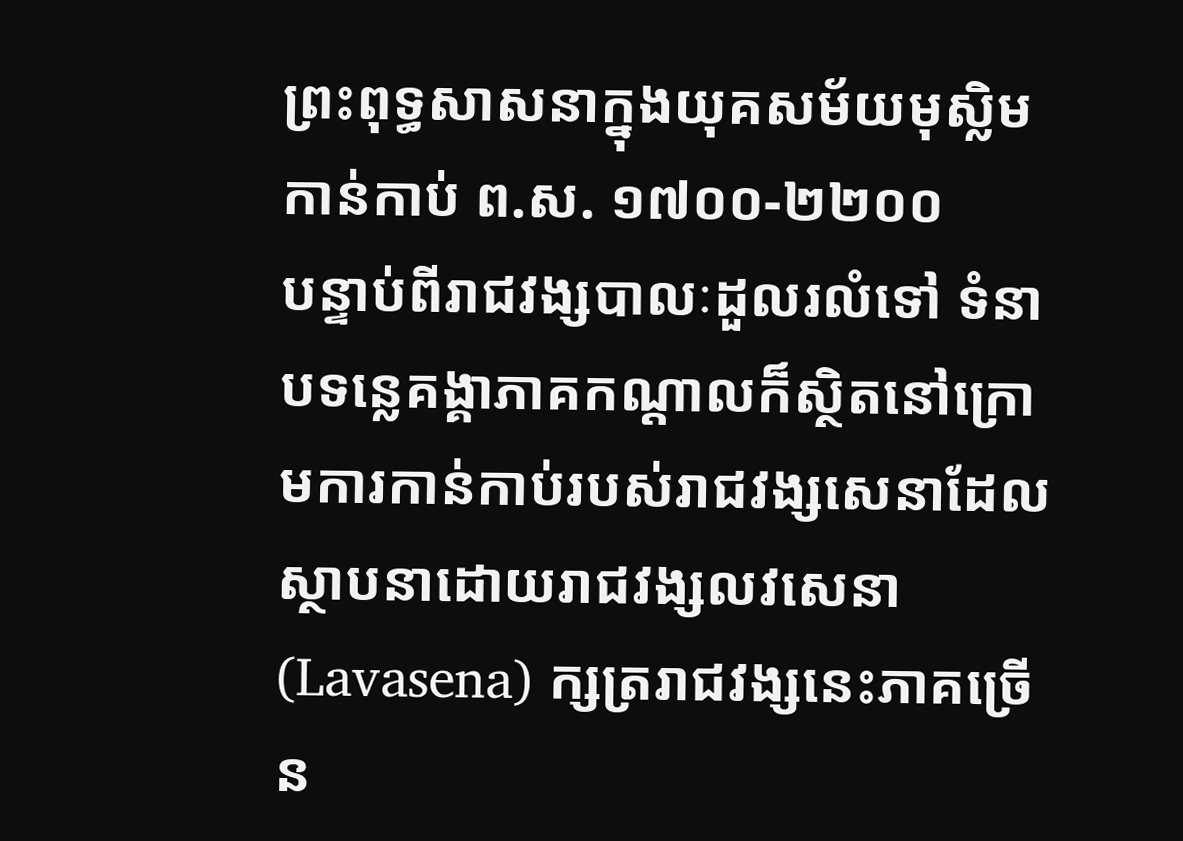ព្រះពុទ្ធសាសនាក្នុងយុគសម័យមុស្លិមកាន់កាប់ ព.ស. ១៧០០-២២០០
បន្ទាប់ពីរាជវង្សបាលៈដួលរលំទៅ ទំនាបទន្លេគង្គាភាគកណ្តាលក៏ស្ថិតនៅក្រោមការកាន់កាប់របស់រាជវង្សសេនាដែលស្ថាបនាដោយរាជវង្សលវសេនា(Lavasena) ក្សត្ររាជវង្សនេះភាគច្រើន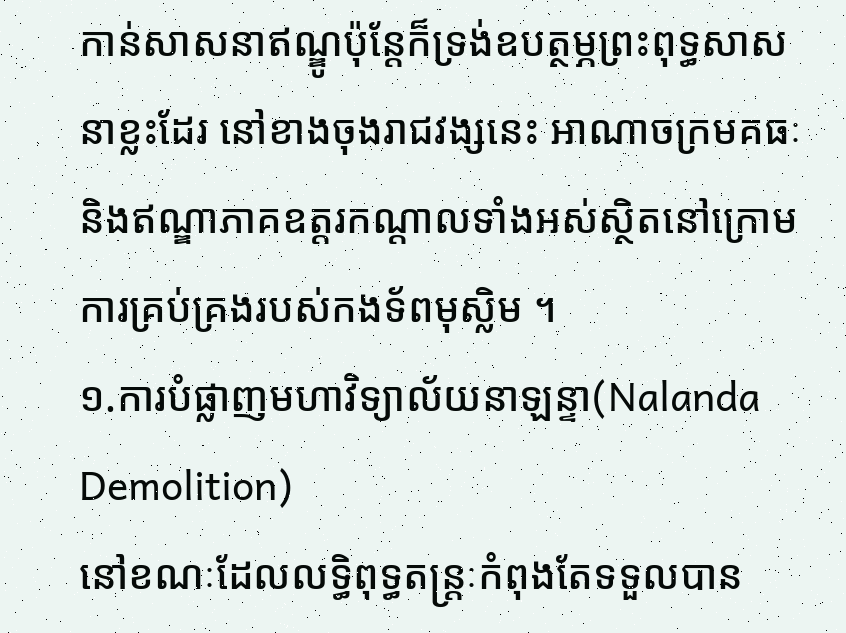កាន់សាសនាឥណ្ឌូប៉ុន្តែក៏ទ្រង់ឧបត្ថម្ភព្រះពុទ្ធសាសនាខ្លះដែរ នៅខាងចុងរាជវង្សនេះ អាណាចក្រមគធៈនិងឥណ្ឌាភាគឧត្តរកណ្តាលទាំងអស់ស្ថិតនៅក្រោមការគ្រប់គ្រងរបស់កងទ័ពមុស្លិម ។
១.ការបំផ្លាញមហាវិទ្យាល័យនាឡន្ទា(Nalanda Demolition)
នៅខណៈដែលលទ្ធិពុទ្ធតន្រ្តៈកំពុងតែទទួលបាន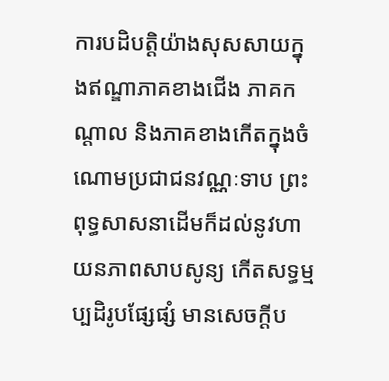ការបដិបត្តិយ៉ាងសុសសាយក្នុងឥណ្ឌាភាគខាងជើង ភាគកណ្តាល និងភាគខាងកើតក្នុងចំណោមប្រជាជនវណ្ណៈទាប ព្រះពុទ្ធសាសនាដើមក៏ដល់នូវហាយនភាពសាបសូន្យ កើតសទ្ធម្មប្បដិរូបផ្សែផ្សំ មានសេចក្តីប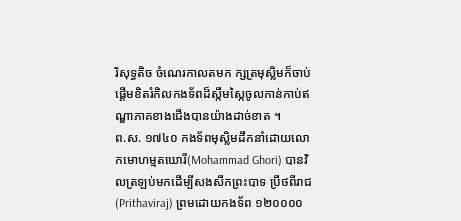រិសុទ្ធតិច ចំណេរកាលតមក ក្សត្រមុស្លិមក៏ចាប់ផ្តើមខិតរំកិលកងទ័ពដ៏ស្កឹមស្កៃចូលកាន់កាប់ឥណ្ឌាភាគខាងជើងបានយ៉ាងដាច់ខាត ។
ព.ស. ១៧៤០ កងទ័ពមុស្លិមដឹកនាំដោយលោកមោហម្មតឃោរី(Mohammad Ghori) បានវិលត្រឡប់មកដើម្បីសងសឹកព្រះបាទ ប្រឹថពីរាជ(Prithaviraj) ព្រមដោយកងទ័ព ១២០០០០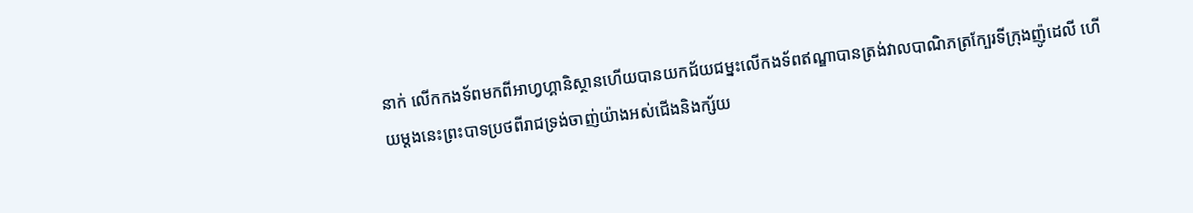នាក់ លើកកងទ័ពមកពីអាហ្វហ្គានិស្ថានហើយបានយកជ័យជម្នះលើកងទ័ពឥណ្ឌាបានត្រង់វាលបាណិភត្រក្បែរទីក្រុងញ៉ូដេលី ហើយម្តងនេះព្រះបាទប្រថពីរាជទ្រង់ចាញ់យ៉ាងអស់ជើងនិងក្ស័យ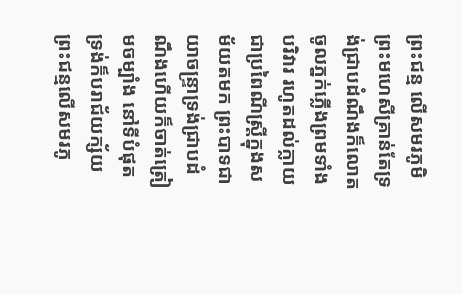ព្រះជន្ម លើសមរភូមិ ព្រះមហេសីគ្រាន់តែទ្រង់ជ្រាបដំណឹងក៏លោតចូលភ្នក់ភ្លើងព្រមទាំងបរិវារ រហូតដល់ក្លាយជាប្រពៃណីស្រ្តីក្នុងសម័យតមក ព្រះបាទជាយាចន្រ្ទាទ្រង់ជ្រាបដំណឹងហើយក៏ចាត់ត្រៀមចម្បាំង នៅទីបំផុត ទ្រង់ក៏បរាជ័យក្ស័យព្រះជន្មលើសមរភូ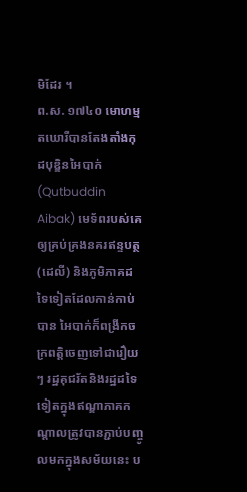មិដែរ ។
ព.ស. ១៧៤០ មោហម្មតឃោរីបានតែងតាំងកុដបុឌ្ឌិនអៃបាក់(Qutbuddin Aibak) មេទ័ពរបស់គេឲ្យគ្រប់គ្រងនគរឥន្ទបត្ថ(ដេលី) និងភូមិភាគដទៃទៀតដែលកាន់កាប់បាន អៃបាក់ក៏ពង្រីកចក្រពត្តិចេញទៅជារឿយ ៗ រដ្ឋគុជរ័តនិងរដ្ឋដទៃទៀតក្នុងឥណ្ឌាភាគកណ្តាលត្រូវបានភ្ជាប់បញ្ចូលមកក្នុងសម័យនេះ ប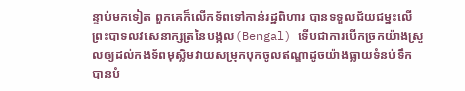ន្ទាប់មកទៀត ពួកគេក៏លើកទ័ពទៅកាន់រដ្ឋពិហារ បានទទួលជ័យជម្នះលើព្រះបាទលវសេនាក្សត្រនៃបង្កល(Bengal) ទើបជាការបើកច្រកយ៉ាងស្រួលឲ្យដល់កងទ័ពមុស្លិមវាយសម្រុកបុកចូលឥណ្ឌាដូចយ៉ាងធ្លាយទំនប់ទឹក បានបំ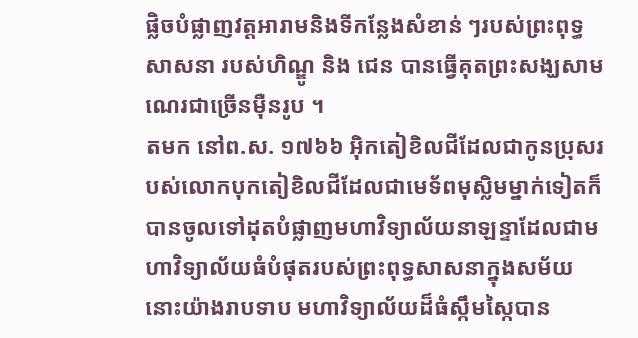ផ្លិចបំផ្លាញវត្តអារាមនិងទីកន្លែងសំខាន់ ៗរបស់ព្រះពុទ្ធសាសនា របស់ហិណ្ឌូ និង ជេន បានធ្វើគុតព្រះសង្ឃសាមណេរជាច្រើនម៉ឺនរូប ។
តមក នៅព.ស. ១៧៦៦ អ៊ិកតៀខិលជីដែលជាកូនប្រុសរបស់លោកបុកតៀខិលជីដែលជាមេទ័ពមុស្លិមម្នាក់ទៀតក៏បានចូលទៅដុតបំផ្លាញមហាវិទ្យាល័យនាឡន្ទាដែលជាមហាវិទ្យាល័យធំបំផុតរបស់ព្រះពុទ្ធសាសនាក្នុងសម័យនោះយ៉ាងរាបទាប មហាវិទ្យាល័យដ៏ធំស្កឹមស្កៃបាន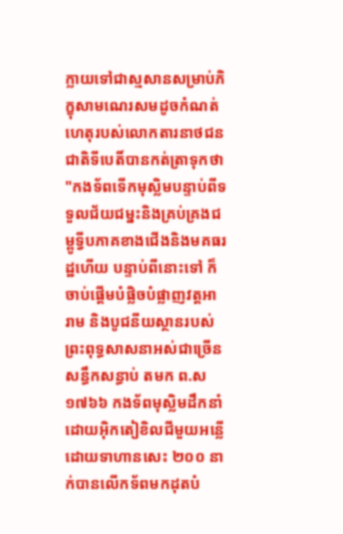ក្លាយទៅជាស្មសានសម្រាប់ភិក្ខុសាមណេរសមដូចកំណត់ហេតុរបស់លោកតារនាថជនជាតិទីបេតិ៍បានកត់ត្រាទុកថា
"កងទ័ពទើកមុស្លិមបន្ទាប់ពីទទួលជ័យជម្នះនិងគ្រប់គ្រងជម្ពូទ្វីបភាគខាងជើងនិងមគធរដ្ឋហើយ បន្ទាប់ពីនោះទៅ ក៏ចាប់ផ្តើមបំផ្លិចបំផ្លាញវត្តអារាម និងបូជនីយស្ថានរបស់ព្រះពុទ្ធសាសនាអស់ជាច្រើនសន្ធឹកសន្ធាប់ តមក ព.ស ១៧៦៦ កងទ័ពមុស្លិមដឹកនាំដោយអ៊ិកតៀខិលជីមួយអន្លើដោយទាហានសេះ ២០០ នាក់បានលើកទ័ពមកដុតបំ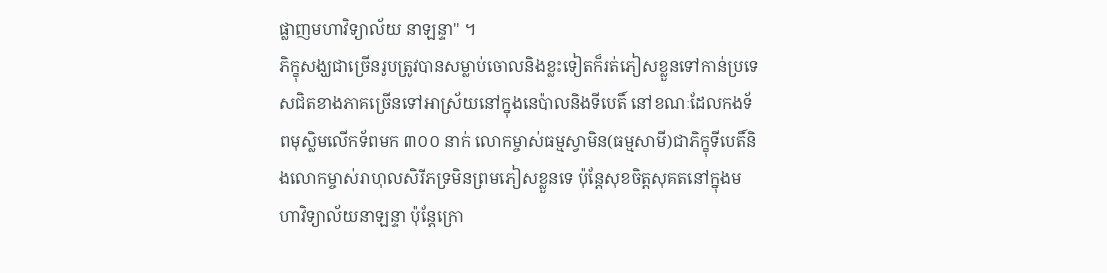ផ្លាញមហាវិទ្យាល័យ នាឡន្ទា" ។
ភិក្ខុសង្ឃជាច្រើនរូបត្រូវបានសម្លាប់ចោលនិងខ្លះទៀតក៏រត់ភៀសខ្លួនទៅកាន់ប្រទេសជិតខាងភាគច្រើនទៅអាស្រ័យនៅក្នុងនេប៉ាលនិងទីបេតិ៍ នៅខណៈដែលកងទ័ពមុស្លិមលើកទ័ពមក ៣០០ នាក់ លោកម្ចាស់ធម្មស្វាមិន(ធម្មសាមី)ជាភិក្ខុទីបេតិ៍និងលោកម្ចាស់រាហុលសិរីភទ្រមិនព្រមភៀសខ្លួនទេ ប៉ុន្តែសុខចិត្តសុគតនៅក្នុងមហាវិទ្យាល័យនាឡន្ទា ប៉ុន្តែក្រោ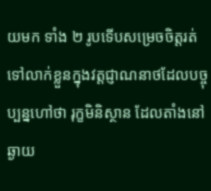យមក ទាំង ២ រូបទើបសម្រេចចិត្តរត់ទៅលាក់ខ្លួនក្នុងវត្តជ្ញាណនាថដែលបច្ចុប្បន្នហៅថា រុក្ខមិនិស្ថាន ដែលតាំងនៅឆ្ងាយ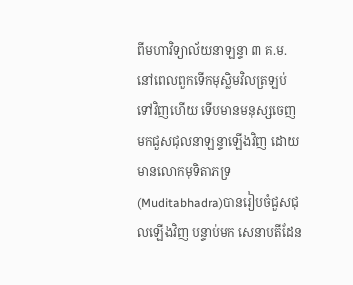ពីមហាវិទ្យាល័យនាឡន្ទា ៣ គ.ម. នៅពេលពួកទើកមុស្លិមវិលត្រឡប់ទៅវិញហើយ ទើបមានមនុស្សចេញមកជួសជុលនាឡន្ទាឡើងវិញ ដោយមានលោកមុទិតាភទ្រ(Muditabhadra)បានរៀបចំជួសជុលឡើងវិញ បន្ទាប់មក សេនាបតីដែន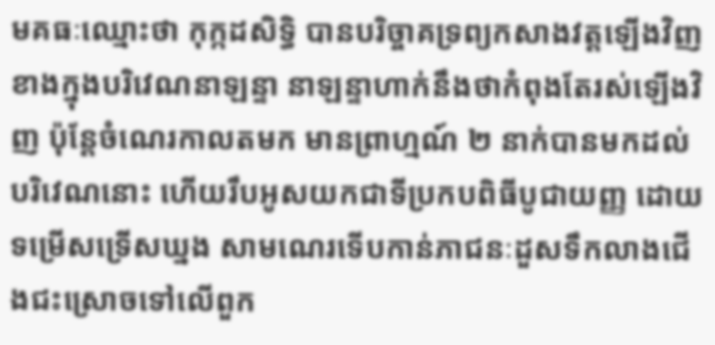មគធៈឈ្មោះថា កុក្កដសិទ្ធិ បានបរិច្ចាគទ្រព្យកសាងវត្តឡើងវិញ ខាងក្នុងបរិវេណនាឡន្ទា នាឡន្ទាហាក់នឹងថាកំពុងតែរស់ឡើងវិញ ប៉ុន្តែចំណេរកាលតមក មានព្រាហ្មណ៍ ២ នាក់បានមកដល់បរិវេណនោះ ហើយរឹបអូសយកជាទីប្រកបពិធីបូជាយញ្ញ ដោយទម្រើសទ្រើសឃ្នង សាមណេរទើបកាន់ភាជនៈដួសទឹកលាងជើងជះស្រោចទៅលើពួក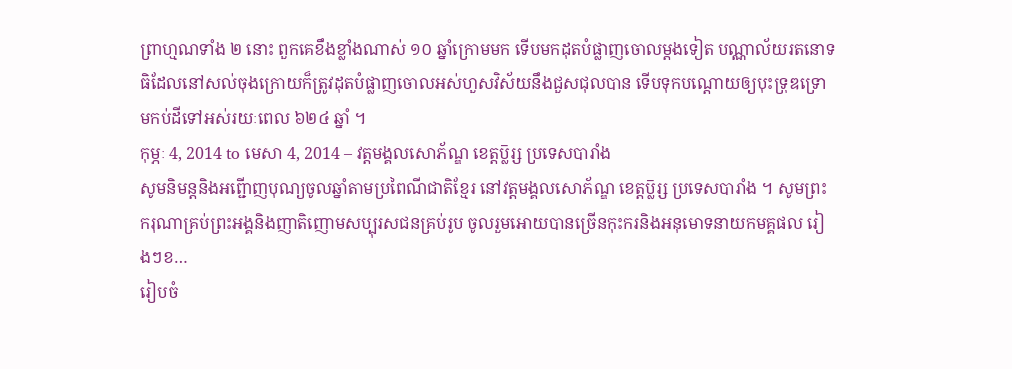ព្រាហ្មណទាំង ២ នោះ ពួកគេខឹងខ្លាំងណាស់ ១០ ឆ្នាំក្រោមមក ទើបមកដុតបំផ្លាញចោលម្តងទៀត បណ្ណាល័យរតនោទធិដែលនៅសល់ចុងក្រោយក៏ត្រូវដុតបំផ្លាញចោលអស់ហួសវិស័យនឹងជួសជុលបាន ទើបទុកបណ្តោយឲ្យបុះទ្រុឌទ្រោមកប់ដីទៅអស់រយៈពេល ៦២៤ ឆ្នាំ ។
កុម្ភៈ 4, 2014 to មេសា 4, 2014 – វត្តមង្គលសោភ័ណ្ឌ ខេត្តប្ល៑រ្ស ប្រទេសបារាំង
សូមនិមន្តនិងអព្ជើាញបុណ្យចូលឆ្នាំតាមប្រពៃណីជាតិខ្មែរ នៅវត្តមង្គលសោភ័ណ្ឌ ខេត្តប្ល៑រ្ស ប្រទេសបារាំង ។ សូមព្រះករុណាគ្រប់ព្រះអង្គនិងញាតិញោមសប្បុរសជនគ្រប់រូប ចូលរួមអោយបានច្រើនកុះករនិងអនុមោទនាយកមគ្គផល រៀងៗខ…
រៀបចំ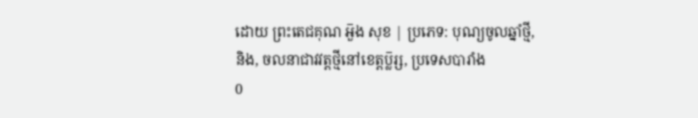ដោយ ព្រះតេជគុណ អួ៑ង សុខ | ប្រភេទ: បុណ្យចូលឆ្នាំថ្មី, និង, ចលនាជាវវត្តថ្មីនៅខេត្តប្ល៑រ្ស, ប្រទេសបារាំង
0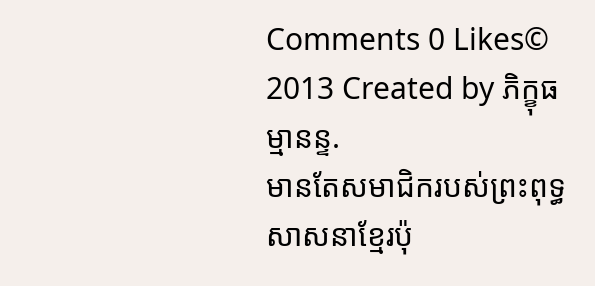Comments 0 Likes© 2013 Created by ភិក្ខុធម្មានន្ទ.
មានតែសមាជិករបស់ព្រះពុទ្ធសាសនាខ្មែរប៉ុ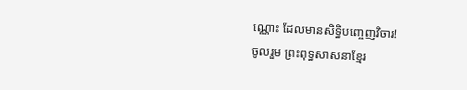ណ្ណោះ ដែលមានសិទ្ធិបញ្ចេញវិចារ!
ចូលរួម ព្រះពុទ្ធសាសនាខ្មែរ